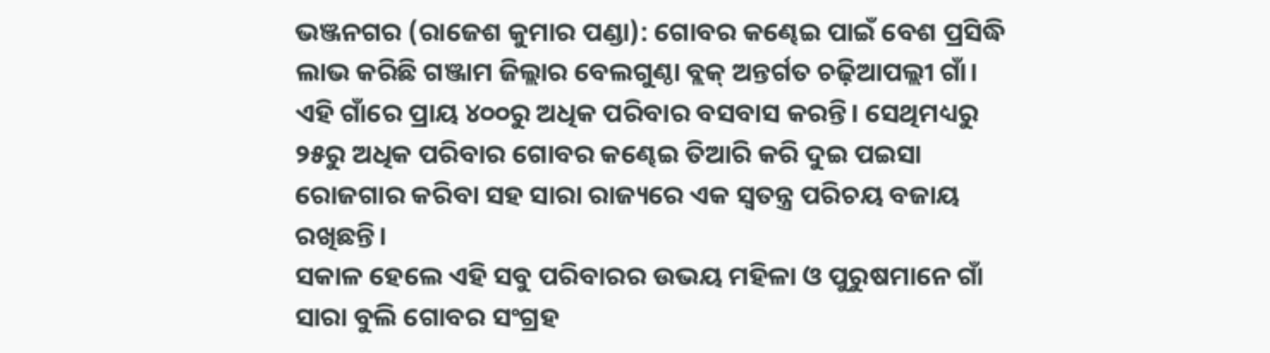ଭଞ୍ଜନଗର (ରାଜେଶ କୁମାର ପଣ୍ଡା): ଗୋବର କଣ୍ଢେଇ ପାଇଁ ବେଶ ପ୍ରସିଦ୍ଧି ଲାଭ କରିଛି ଗଞ୍ଜାମ ଜିଲ୍ଲାର ବେଲଗୁଣ୍ଠା ବ୍ଲକ୍ ଅନ୍ତର୍ଗତ ଚଢ଼ିଆପଲ୍ଲୀ ଗାଁ। ଏହି ଗାଁରେ ପ୍ରାୟ ୪୦୦ରୁ ଅଧିକ ପରିବାର ବସବାସ କରନ୍ତି। ସେଥିମଧ୍ୟରୁ ୨୫ରୁ ଅଧିକ ପରିବାର ଗୋବର କଣ୍ଢେଇ ତିଆରି କରି ଦୁଇ ପଇସା ରୋଜଗାର କରିବା ସହ ସାରା ରାଜ୍ୟରେ ଏକ ସ୍ୱତନ୍ତ୍ର ପରିଚୟ ବଜାୟ ରଖିଛନ୍ତି।
ସକାଳ ହେଲେ ଏହି ସବୁ ପରିବାରର ଉଭୟ ମହିଳା ଓ ପୁରୁଷମାନେ ଗାଁ ସାରା ବୁଲି ଗୋବର ସଂଗ୍ରହ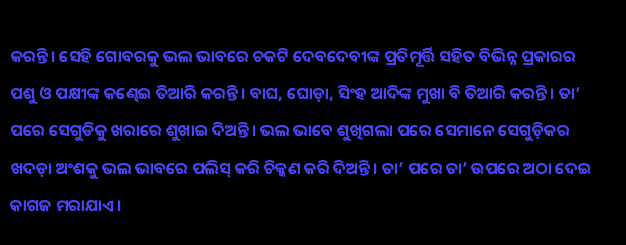କରନ୍ତି। ସେହି ଗୋବରକୁ ଭଲ ଭାବରେ ଚକଟି ଦେବଦେବୀଙ୍କ ପ୍ରତିମୂର୍ତ୍ତି ସହିତ ବିଭିନ୍ନ ପ୍ରକାରର ପଶୁ ଓ ପକ୍ଷୀଙ୍କ କଣ୍ଢେଇ ତିଆରି କରନ୍ତି। ବାଘ, ଘୋଡ଼ା, ସିଂହ ଆଦିଙ୍କ ମୁଖା ବି ତିଆରି କରନ୍ତି। ତା’ ପରେ ସେଗୁଡିକୁ ଖରାରେ ଶୁଖାଇ ଦିଅନ୍ତି। ଭଲ ଭାବେ ଶୁଖିଗଲା ପରେ ସେମାନେ ସେଗୁଡ଼ିକର ଖଦଡ଼ା ଅଂଶକୁ ଭଲ ଭାବରେ ପଲିସ୍ କରି ଚିକ୍କଣ କରି ଦିଅନ୍ତି। ତା’ ପରେ ତା’ ଉପରେ ଅଠା ଦେଇ କାଗଜ ମରାଯାଏ।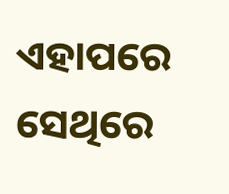ଏହାପରେ ସେଥିରେ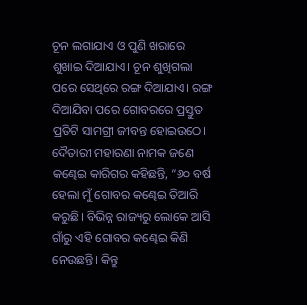ଚୂନ ଲଗାଯାଏ ଓ ପୁଣି ଖରାରେ ଶୁଖାଇ ଦିଆଯାଏ। ଚୂନ ଶୁଖିଗଲା ପରେ ସେଥିରେ ରଙ୍ଗ ଦିଆଯାଏ। ରଙ୍ଗ ଦିଆଯିବା ପରେ ଗୋବରରେ ପ୍ରସ୍ତୁତ ପ୍ରତିଟି ସାମଗ୍ରୀ ଜୀବନ୍ତ ହୋଇଉଠେ।
ଦୈତାରୀ ମହାରଣା ନାମକ ଜଣେ କଣ୍ଢେଇ କାରିଗର କହିଛନ୍ତି, “୬୦ ବର୍ଷ ହେଲା ମୁଁ ଗୋବର କଣ୍ଢେଇ ତିଆରି କରୁଛି। ବିଭିନ୍ନ ରାଜ୍ୟରୁ ଲୋକେ ଆସି ଗାଁରୁ ଏହି ଗୋବର କଣ୍ଢେଇ କିଣି ନେଉଛନ୍ତି। କିନ୍ତୁ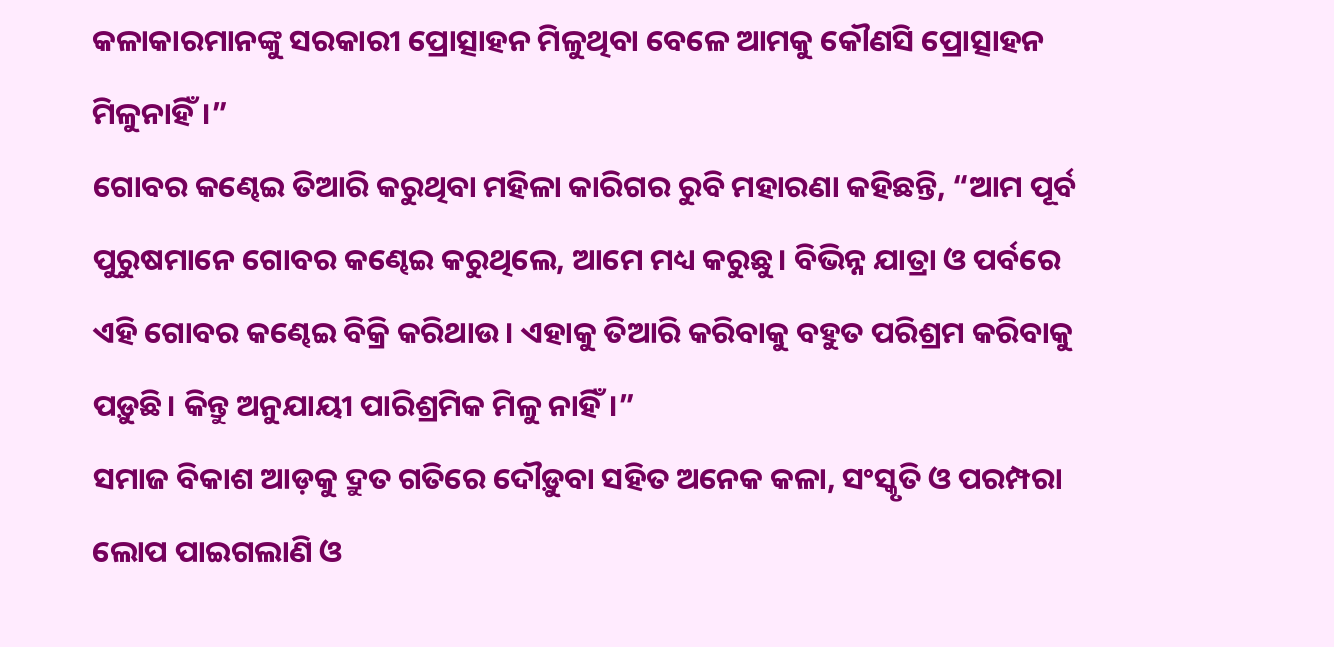କଳାକାରମାନଙ୍କୁ ସରକାରୀ ପ୍ରୋତ୍ସାହନ ମିଳୁଥିବା ବେଳେ ଆମକୁ କୌଣସି ପ୍ରୋତ୍ସାହନ ମିଳୁନାହିଁ।”
ଗୋବର କଣ୍ଢେଇ ତିଆରି କରୁଥିବା ମହିଳା କାରିଗର ରୁବି ମହାରଣା କହିଛନ୍ତି, “ଆମ ପୂର୍ବ ପୁରୁଷମାନେ ଗୋବର କଣ୍ଢେଇ କରୁଥିଲେ, ଆମେ ମଧ୍ୟ କରୁଛୁ। ବିଭିନ୍ନ ଯାତ୍ରା ଓ ପର୍ବରେ ଏହି ଗୋବର କଣ୍ଢେଇ ବିକ୍ରି କରିଥାଉ। ଏହାକୁ ତିଆରି କରିବାକୁ ବହୁତ ପରିଶ୍ରମ କରିବାକୁ ପଡ଼ୁଛି। କିନ୍ତୁ ଅନୁଯାୟୀ ପାରିଶ୍ରମିକ ମିଳୁ ନାହିଁ।”
ସମାଜ ବିକାଶ ଆଡ଼କୁ ଦ୍ରୁତ ଗତିରେ ଦୌଡ଼ୁବା ସହିତ ଅନେକ କଳା, ସଂସ୍କୃତି ଓ ପରମ୍ପରା ଲୋପ ପାଇଗଲାଣି ଓ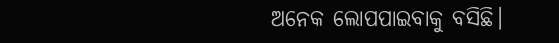ଅନେକ ଲୋପପାଇବାକୁ ବସିଛି।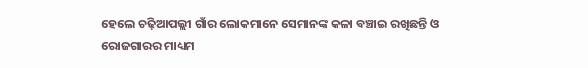ହେଲେ ଚଢ଼ିଆପଲ୍ଲୀ ଗାଁର ଲୋକମାନେ ସେମାନଙ୍କ କଳା ବଞ୍ଚାଇ ରଖିଛନ୍ତି ଓ ରୋଜଗାରର ମାଧ୍ୟମ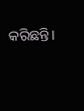କରିଛନ୍ତି।